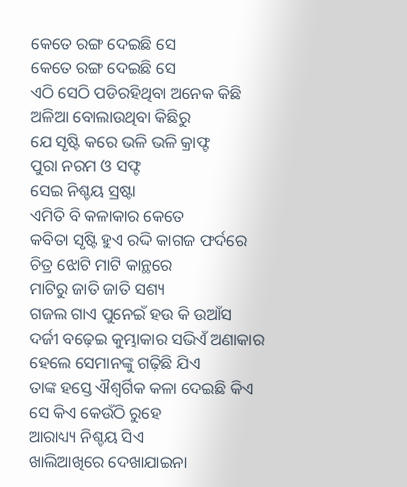କେତେ ରଙ୍ଗ ଦେଇଛି ସେ
କେତେ ରଙ୍ଗ ଦେଇଛି ସେ
ଏଠି ସେଠି ପଡିରହିଥିବା ଅନେକ କିଛି
ଅଳିଆ ବୋଲାଉଥିବା କିଛିରୁ
ଯେ ସୃଷ୍ଟି କରେ ଭଳି ଭଳି କ୍ରାଫ୍ଟ
ପୁରା ନରମ ଓ ସଫ୍ଟ
ସେଇ ନିଶ୍ଚୟ ସ୍ରଷ୍ଟା
ଏମିତି ବି କଳାକାର କେତେ
କବିତା ସୃଷ୍ଟି ହୁଏ ରଦ୍ଦି କାଗଜ ଫର୍ଦରେ
ଚିତ୍ର ଝୋଟି ମାଟି କାନ୍ଥରେ
ମାଟିରୁ ଜାତି ଜାତି ସଶ୍ୟ
ଗଜଲ ଗାଏ ପୁନେଇଁ ହଉ କି ଉଆଁସ
ଦର୍ଜୀ ବଢ଼େଇ କୁମ୍ଭାକାର ସଭିଏଁ ଅଣାକାର
ହେଲେ ସେମାନଙ୍କୁ ଗଢ଼ିଛି ଯିଏ
ତାଙ୍କ ହସ୍ତେ ଐଶ୍ଵର୍ଗିକ କଳା ଦେଇଛି କିଏ
ସେ କିଏ କେଉଁଠି ରୁହେ
ଆରାଧ୍ୟ୍ୟ ନିଶ୍ଚୟ ସିଏ
ଖାଲିଆଖିରେ ଦେଖାଯାଇନା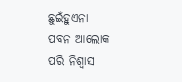ଛୁଇଁହୁଏନା
ପବନ ଆଲୋକ ପରି ନିଶ୍ୱାସ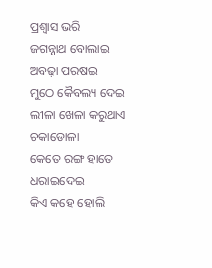ପ୍ରଶ୍ୱାସ ଭରି
ଜଗନ୍ନାଥ ବୋଲାଇ ଅବଢ଼ା ପରଷଇ
ମୁଠେ କୈବଲ୍ୟ ଦେଇ
ଲୀଳା ଖେଳା କରୁଥାଏ ଚକାଡୋଳା
କେତେ ରଙ୍ଗ ହାତେ ଧରାଇଦେଇ
କିଏ କହେ ହୋଲି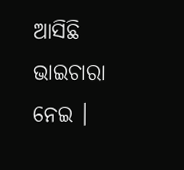ଆସିଛି ଭାଇଚାରା ନେଇ ।